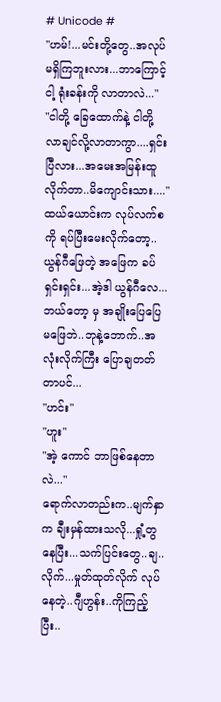# Unicode #
"ဟမ်!...မင်းတို့တွေ..အလုပ်မရှိကြဘူးလား...ဘာကြောင့် ငါ့ ရုံးခန်းကို လာတာလဲ..."
"ငါတို့ ခြေထောက်နဲ့ ငါတို့ လာချင်လို့လာတာကွာ....ရှင်းပြီလား...အမေးအမြန်းထူ လိုက်တာ..မိကျောင်းသား...."
ထယ်ယောင်းက လုပ်လက်စကို ရပ်ပြီးမေးလိုက်တော့..ယွန်ဂီဖြေတဲ့ အဖြေက ခပ်ရှင်းရှင်း...အဲ့ဒါ ယွန်ဂီလေ...ဘယ်တော့ မှ အချိုးပြေပြေ မဖြေဘဲ..ဘုနဲ့ဘောက်..အလုံးလိုက်ကြီး ပြောချတတ်တာပင်...
"ဟင်း"
"ဟူး"
"အဲ့ ကောင် ဘာဖြစ်နေတာလဲ..."
ရောက်လာတည်းက..မျက်နှာက ချီးမှန်ထားသလို...ရှုံ့တွနေပြီး...သက်ပြင်းတွေ..ချ..လိုက်...မှုတ်ထုတ်လိုက် လုပ်နေတဲ့..ဂျီဟွန်း..ကိုကြည့်ပြီး..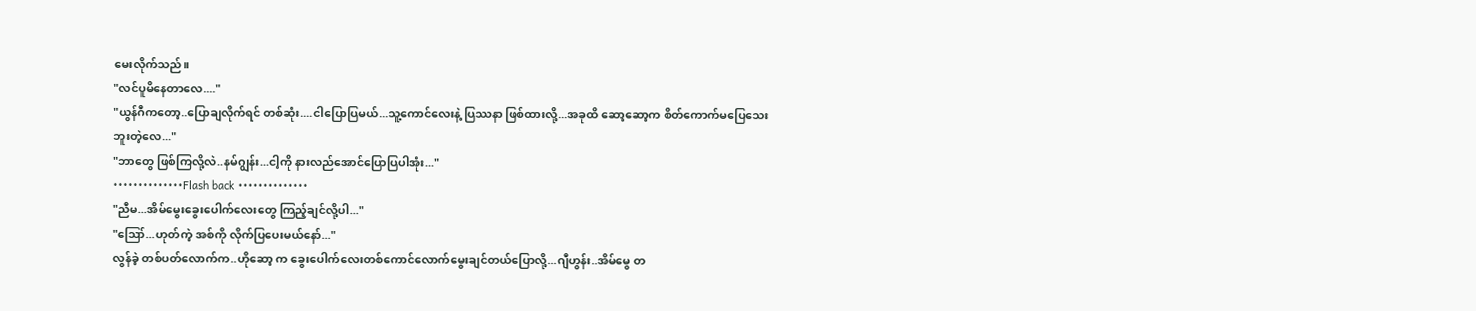မေးလိုက်သည်။
"လင်ပူမိနေတာလေ...."
"ယွန်ဂီကတော့..ပြောချလိုက်ရင် တစ်ဆုံး....ငါပြောပြမယ်...သူ့ကောင်လေးနဲ့ ပြဿနာ ဖြစ်ထားလို့...အခုထိ ဆော့ဆော့က စိတ်ကောက်မပြေသေးဘူးတဲ့လေ..."
"ဘာတွေ ဖြစ်ကြလို့လဲ..နမ်ဂျွန်း...ငါ့ကို နားလည်အောင်ပြောပြပါအုံး..."
••••••••••••••Flash back ••••••••••••••
"ညီမ...အိမ်မွေးခွေးပေါက်လေးတွေ ကြည့်ချင်လို့ပါ..."
"ဪ...ဟုတ်ကဲ့ အစ်ကို လိုက်ပြပေးမယ်နော်..."
လွန်ခဲ့ တစ်ပတ်လောက်က..ဟိုဆော့ က ခွေးပေါက်လေးတစ်ကောင်လောက်မွေးချင်တယ်ပြောလို့...ဂျီဟွန်း..အိမ်မွေ တ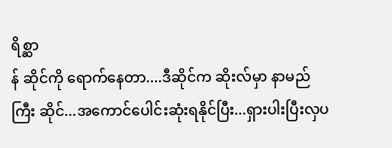ရိစ္ဆာ
န် ဆိုင်ကို ရောက်နေတာ....ဒီဆိုင်က ဆိုးလ်မှာ နာမည်ကြီး ဆိုင်...အကောင်ပေါင်းဆုံးရနိုင်ပြီး...ရှားပါးပြီးလှပ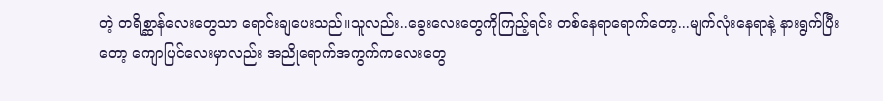တဲ့ တရိစ္ဆာန်လေးတွေသာ ရောင်းချပေးသည်။သူလည်း..ခွေးလေးတွေကိုကြည့်ရင်း တစ်နေရာရောက်တော့...မျက်လုံးနေရာနဲ့ နားရွက်ပြီးတော့ ကျောပြင်လေးမှာလည်း အညိုရောက်အကွက်ကလေးတွေ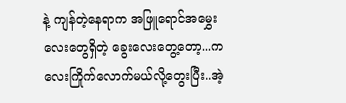နဲ့ ကျန်တဲ့နေရာက အဖြူရောင်အမွှေးလေးတွေရှိတဲ့ ခွေးလေးတွေ့တော့...ကလေးကြိုက်လောက်မယ်လို့တွေးပြီး..အဲ့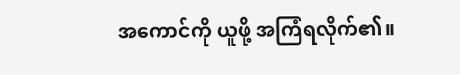အကောင်ကို ယူဖို့ အကြံရလိုက်၏။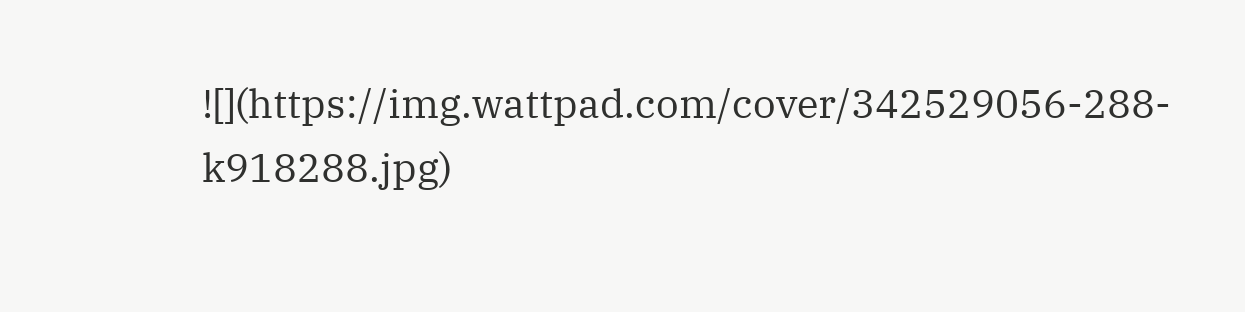![](https://img.wattpad.com/cover/342529056-288-k918288.jpg)